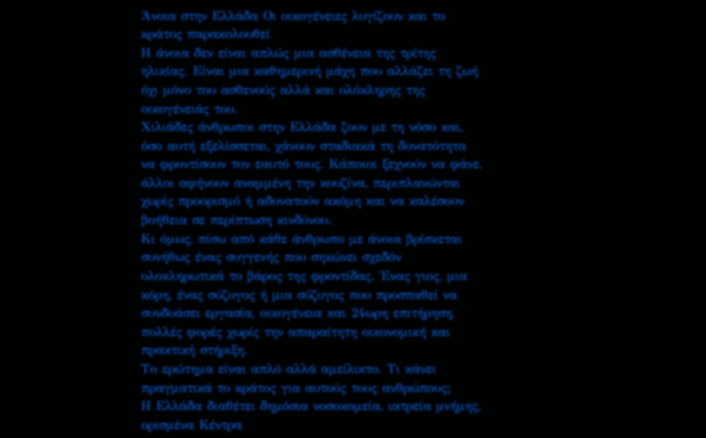Άνοια στην Ελλάδα Οι οικογένειες λυγίζουν και το κράτος παρακολουθεί
Η άνοια δεν είναι απλώς μια ασθένεια της τρίτης ηλικίας. Είναι μια καθημερινή μάχη που αλλάζει τη ζωή όχι μόνο του ασθενούς αλλά και ολόκληρης της οικογένειάς του.
Χιλιάδες άνθρωποι στην Ελλάδα ζουν με τη νόσο και, όσο αυτή εξελίσσεται, χάνουν σταδιακά τη δυνατότητα να φροντίσουν τον εαυτό τους. Κάποιοι ξεχνούν να φάνε, άλλοι αφήνουν αναμμένη την κουζίνα, περιπλανώνται χωρίς προορισμό ή αδυνατούν ακόμη και να καλέσουν βοήθεια σε περίπτωση κινδύνου.
Κι όμως, πίσω από κάθε άνθρωπο με άνοια βρίσκεται συνήθως ένας συγγενής που σηκώνει σχεδόν ολοκληρωτικά το βάρος της φροντίδας. Ένας γιος, μια κόρη, ένας σύζυγος ή μια σύζυγος που προσπαθεί να συνδυάσει εργασία, οικογένεια και 24ωρη επιτήρηση, πολλές φορές χωρίς την απαραίτητη οικονομική και πρακτική στήριξη.
Το ερώτημα είναι απλό αλλά αμείλικτο. Τι κάνει πραγματικά το κράτος για αυτούς τους ανθρώπους;
Η Ελλάδα διαθέτει δημόσια νοσοκομεία, ιατρεία μνήμης, ορισμένα Κέντρα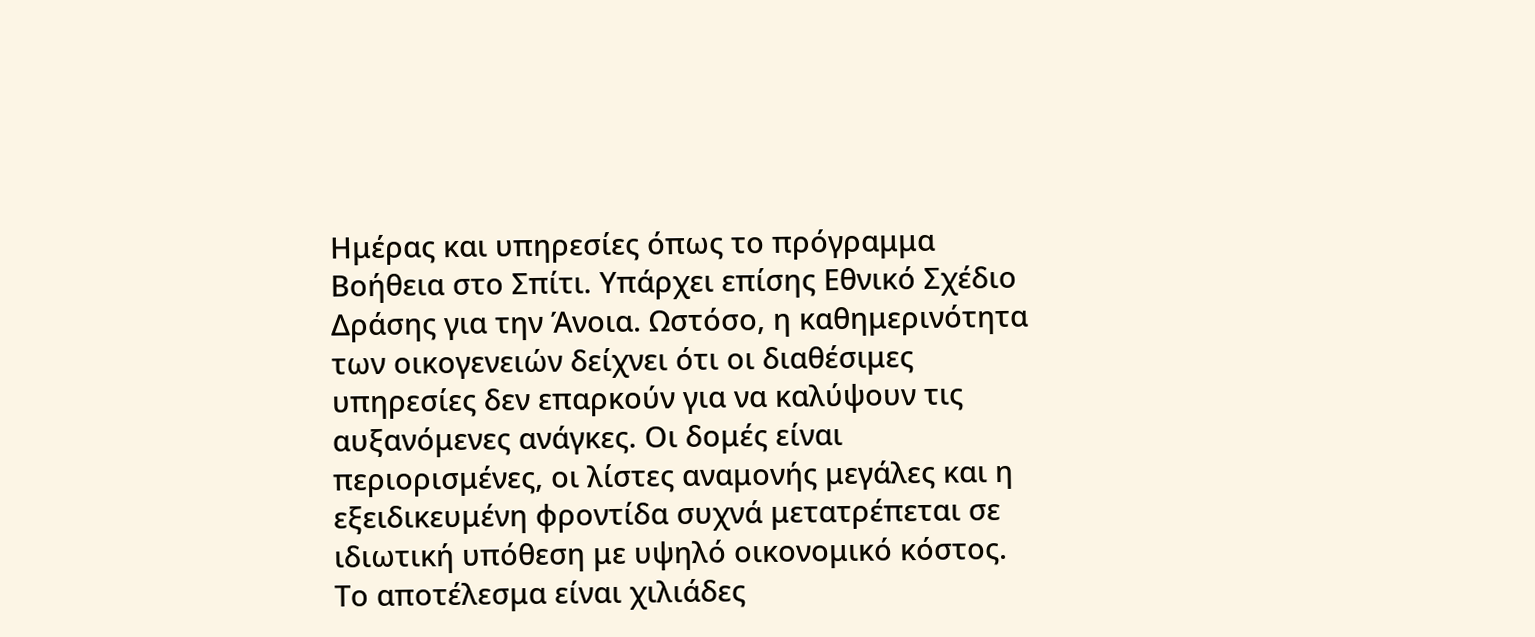Ημέρας και υπηρεσίες όπως το πρόγραμμα Βοήθεια στο Σπίτι. Υπάρχει επίσης Εθνικό Σχέδιο Δράσης για την Άνοια. Ωστόσο, η καθημερινότητα των οικογενειών δείχνει ότι οι διαθέσιμες υπηρεσίες δεν επαρκούν για να καλύψουν τις αυξανόμενες ανάγκες. Οι δομές είναι περιορισμένες, οι λίστες αναμονής μεγάλες και η εξειδικευμένη φροντίδα συχνά μετατρέπεται σε ιδιωτική υπόθεση με υψηλό οικονομικό κόστος.
Το αποτέλεσμα είναι χιλιάδες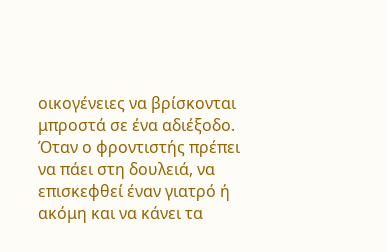οικογένειες να βρίσκονται μπροστά σε ένα αδιέξοδο. Όταν ο φροντιστής πρέπει να πάει στη δουλειά, να επισκεφθεί έναν γιατρό ή ακόμη και να κάνει τα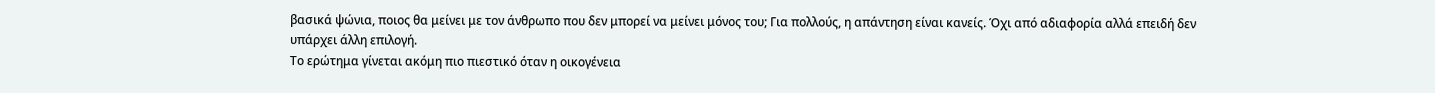βασικά ψώνια, ποιος θα μείνει με τον άνθρωπο που δεν μπορεί να μείνει μόνος του; Για πολλούς, η απάντηση είναι κανείς. Όχι από αδιαφορία αλλά επειδή δεν υπάρχει άλλη επιλογή.
Το ερώτημα γίνεται ακόμη πιο πιεστικό όταν η οικογένεια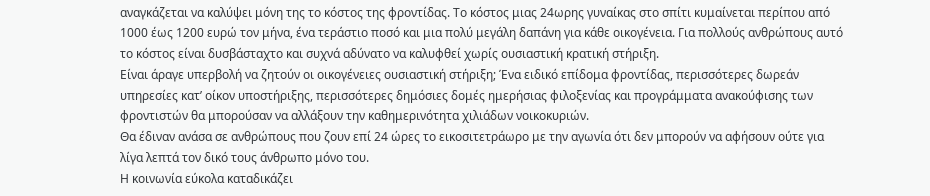αναγκάζεται να καλύψει μόνη της το κόστος της φροντίδας. Το κόστος μιας 24ωρης γυναίκας στο σπίτι κυμαίνεται περίπου από 1000 έως 1200 ευρώ τον μήνα, ένα τεράστιο ποσό και μια πολύ μεγάλη δαπάνη για κάθε οικογένεια. Για πολλούς ανθρώπους αυτό το κόστος είναι δυσβάσταχτο και συχνά αδύνατο να καλυφθεί χωρίς ουσιαστική κρατική στήριξη.
Είναι άραγε υπερβολή να ζητούν οι οικογένειες ουσιαστική στήριξη; Ένα ειδικό επίδομα φροντίδας, περισσότερες δωρεάν υπηρεσίες κατ’ οίκον υποστήριξης, περισσότερες δημόσιες δομές ημερήσιας φιλοξενίας και προγράμματα ανακούφισης των φροντιστών θα μπορούσαν να αλλάξουν την καθημερινότητα χιλιάδων νοικοκυριών.
Θα έδιναν ανάσα σε ανθρώπους που ζουν επί 24 ώρες το εικοσιτετράωρο με την αγωνία ότι δεν μπορούν να αφήσουν ούτε για λίγα λεπτά τον δικό τους άνθρωπο μόνο του.
Η κοινωνία εύκολα καταδικάζει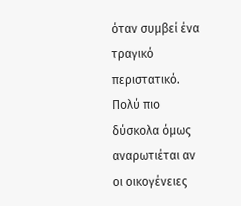όταν συμβεί ένα τραγικό περιστατικό. Πολύ πιο δύσκολα όμως αναρωτιέται αν οι οικογένειες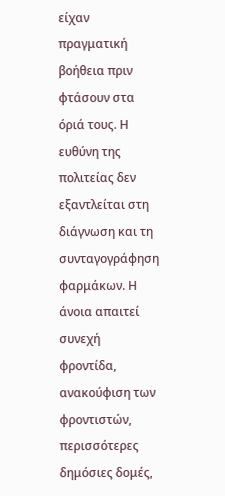είχαν πραγματική βοήθεια πριν φτάσουν στα όριά τους. Η ευθύνη της πολιτείας δεν εξαντλείται στη διάγνωση και τη συνταγογράφηση φαρμάκων. Η άνοια απαιτεί συνεχή φροντίδα, ανακούφιση των φροντιστών, περισσότερες δημόσιες δομές,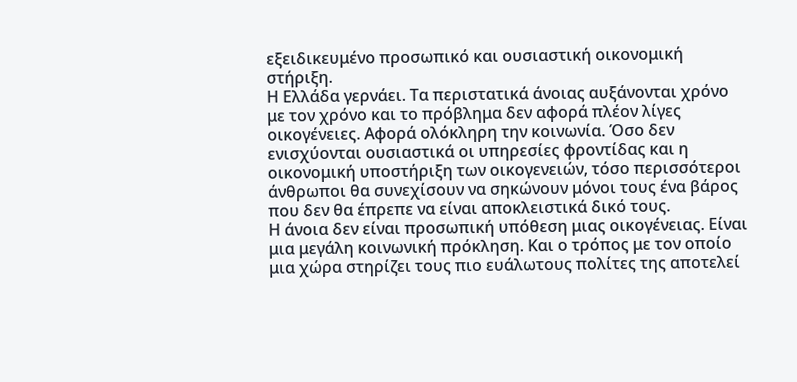εξειδικευμένο προσωπικό και ουσιαστική οικονομική στήριξη.
Η Ελλάδα γερνάει. Τα περιστατικά άνοιας αυξάνονται χρόνο με τον χρόνο και το πρόβλημα δεν αφορά πλέον λίγες οικογένειες. Αφορά ολόκληρη την κοινωνία. Όσο δεν ενισχύονται ουσιαστικά οι υπηρεσίες φροντίδας και η οικονομική υποστήριξη των οικογενειών, τόσο περισσότεροι άνθρωποι θα συνεχίσουν να σηκώνουν μόνοι τους ένα βάρος που δεν θα έπρεπε να είναι αποκλειστικά δικό τους.
Η άνοια δεν είναι προσωπική υπόθεση μιας οικογένειας. Είναι μια μεγάλη κοινωνική πρόκληση. Και ο τρόπος με τον οποίο μια χώρα στηρίζει τους πιο ευάλωτους πολίτες της αποτελεί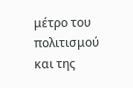μέτρο του πολιτισμού και της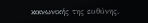κοινωνικής της ευθύνης.